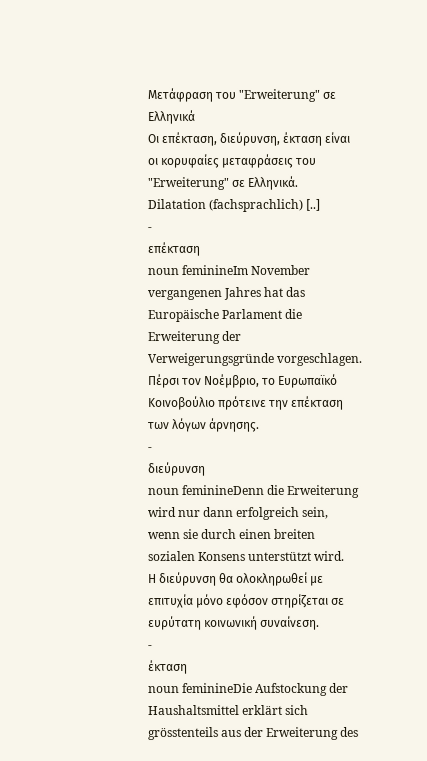Μετάφραση του "Erweiterung" σε Ελληνικά
Οι επέκταση, διεύρυνση, έκταση είναι οι κορυφαίες μεταφράσεις του "Erweiterung" σε Ελληνικά.
Dilatation (fachsprachlich) [..]
-
επέκταση
noun feminineIm November vergangenen Jahres hat das Europäische Parlament die Erweiterung der Verweigerungsgründe vorgeschlagen.
Πέρσι τον Νοέμβριο, το Ευρωπαϊκό Κοινοβούλιο πρότεινε την επέκταση των λόγων άρνησης.
-
διεύρυνση
noun feminineDenn die Erweiterung wird nur dann erfolgreich sein, wenn sie durch einen breiten sozialen Konsens unterstützt wird.
Η διεύρυνση θα ολοκληρωθεί με επιτυχία μόνο εφόσον στηρίζεται σε ευρύτατη κοινωνική συναίνεση.
-
έκταση
noun feminineDie Aufstockung der Haushaltsmittel erklärt sich grösstenteils aus der Erweiterung des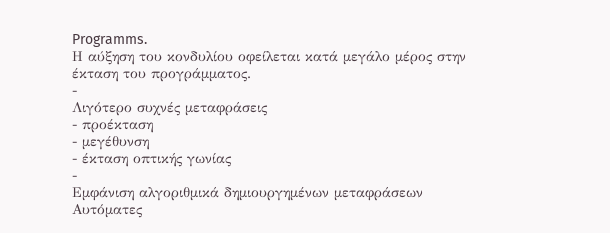Programms.
Η αύξηση του κονδυλίου οφείλεται κατά μεγάλο μέρος στην έκταση του προγράμματος.
-
Λιγότερο συχνές μεταφράσεις
- προέκταση
- μεγέθυνση
- έκταση οπτικής γωνίας
-
Εμφάνιση αλγοριθμικά δημιουργημένων μεταφράσεων
Αυτόματες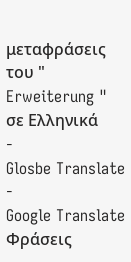μεταφράσεις του " Erweiterung " σε Ελληνικά
-
Glosbe Translate
-
Google Translate
Φράσεις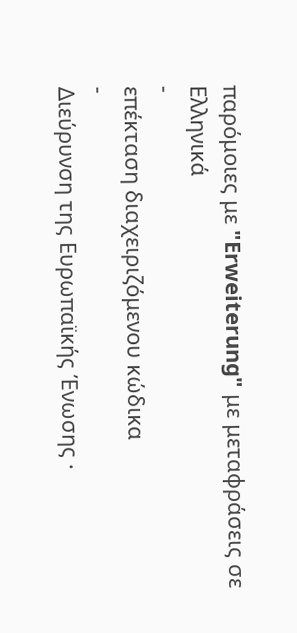παρόμοιες με "Erweiterung" με μεταφράσεις σε Ελληνικά
-
επέκταση διαχειριζόμενου κώδικα
-
Διεύρυνση της Ευρωπαϊκής Ένωσης ·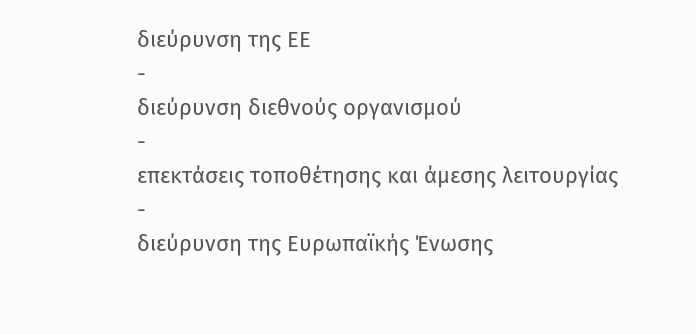διεύρυνση της ΕΕ
-
διεύρυνση διεθνούς οργανισμού
-
επεκτάσεις τοποθέτησης και άμεσης λειτουργίας
-
διεύρυνση της Ευρωπαϊκής Ένωσης